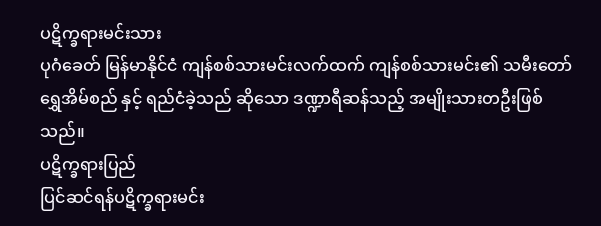ပဋိက္ခရားမင်းသား
ပုဂံခေတ် မြန်မာနိုင်ငံ ကျန်စစ်သားမင်းလက်ထက် ကျန်စစ်သားမင်း၏ သမီးတော် ရွှေအိမ်စည် နှင့် ရည်ငံခဲ့သည် ဆိုသော ဒဏ္ဍာရီဆန်သည့် အမျိုးသားတဦးဖြစ်သည်။
ပဋိက္ခရားပြည်
ပြင်ဆင်ရန်ပဋိက္ခရားမင်း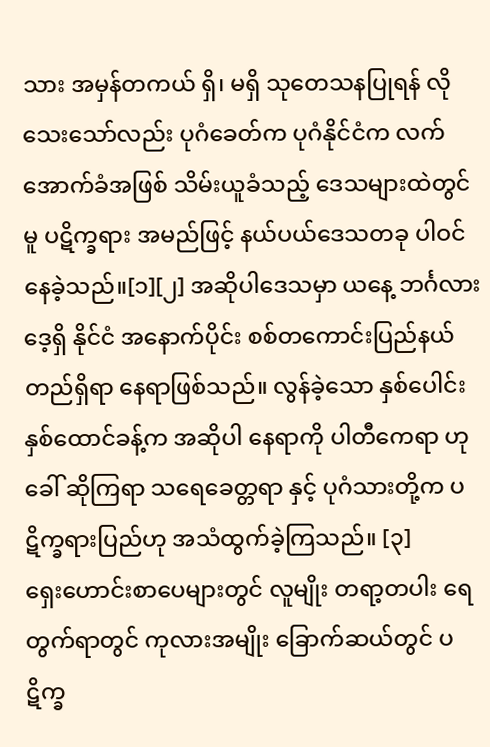သား အမှန်တကယ် ရှိ၊ မရှိ သုတေသနပြုရန် လိုသေးသော်လည်း ပုဂံခေတ်က ပုဂံနိုင်ငံက လက်အောက်ခံအဖြစ် သိမ်းယူခံသည့် ဒေသများထဲတွင်မူ ပဋိက္ခရား အမည်ဖြင့် နယ်ပယ်ဒေသတခု ပါဝင်နေခဲ့သည်။[၁][၂] အဆိုပါဒေသမှာ ယနေ့ ဘင်္ဂလားဒေ့ရှိ နိုင်ငံ အနောက်ပိုင်း စစ်တကောင်းပြည်နယ် တည်ရှိရာ နေရာဖြစ်သည်။ လွန်ခဲ့သော နှစ်ပေါင်း နှစ်ထောင်ခန့်က အဆိုပါ နေရာကို ပါတီကေရာ ဟု ခေါ် ဆိုကြရာ သရေခေတ္တရာ နှင့် ပုဂံသားတို့က ပဋိက္ခရားပြည်ဟု အသံထွက်ခဲ့ကြသည်။ [၃]
ရှေးဟောင်းစာပေများတွင် လူမျိုး တရာ့တပါး ရေတွက်ရာတွင် ကုလားအမျိုး ခြောက်ဆယ်တွင် ပဋိက္ခ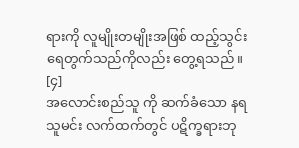ရားကို လူမျိုးတမျိုးအဖြစ် ထည့်သွင်းရေတွက်သည်ကိုလည်း တွေ့ရသည်။ [၄]
အလောင်းစည်သူ ကို ဆက်ခံသော နရသူမင်း လက်ထက်တွင် ပဋိက္ခရားဘု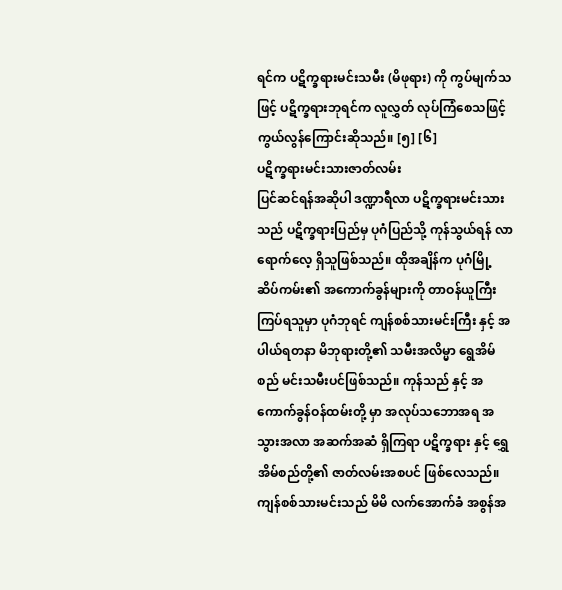ရင်က ပဋိက္ခရားမင်းသမီး (မိဖုရား) ကို ကွပ်မျက်သဖြင့် ပဋိက္ခရားဘုရင်က လူလွှတ် လုပ်ကြံစေသဖြင့် ကွယ်လွန်ကြောင်းဆိုသည်။ [၅] [၆]
ပဋိက္ခရားမင်းသားဇာတ်လမ်း
ပြင်ဆင်ရန်အဆိုပါ ဒဏ္ဍာရီလာ ပဋိက္ခရားမင်းသားသည် ပဋိက္ခရားပြည်မှ ပုဂံပြည်သို့ ကုန်သွယ်ရန် လာရောက်လေ့ ရှိသူဖြစ်သည်။ ထိုအချိန်က ပုဂံမြို့ ဆိပ်ကမ်း၏ အကောက်ခွန်များကို တာဝန်ယူကြီးကြပ်ရသူမှာ ပုဂံဘုရင် ကျန်စစ်သားမင်းကြီး နှင့် အပါယ်ရတနာ မိဘုရားတို့၏ သမီးအလိမ္မာ ရွေအိမ်စည် မင်းသမီးပင်ဖြစ်သည်။ ကုန်သည် နှင့် အကောက်ခွန်ဝန်ထမ်းတို့ မှာ အလုပ်သဘောအရ အသွားအလာ အဆက်အဆံ ရှိကြရာ ပဋိက္ခရား နှင့် ရွှေအိမ်စည်တို့၏ ဇာတ်လမ်းအစပင် ဖြစ်လေသည်။
ကျန်စစ်သားမင်းသည် မိမိ လက်အောက်ခံ အစွန်အ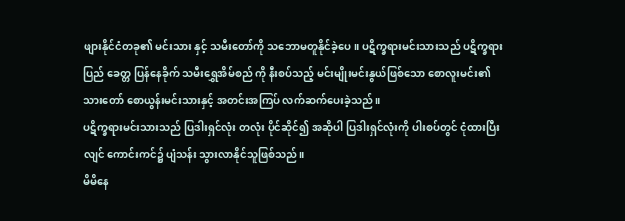ဖျားနိုင်ငံတခု၏ မင်းသား နှင့် သမီးတော်ကို သဘောမတူနိုင်ခဲ့ပေ။ ပဋိက္ခရားမင်းသားသည် ပဋိက္ခရားပြည် ခေတ္တ ပြန်နေခိုက် သမီးရွှေအိမ်စည် ကို နီးစပ်သည့် မင်းမျိုးမင်းနွယ်ဖြစ်သော စောလူးမင်း၏ သားတော် စောယွန်းမင်းသားနှင့် အတင်းအကြပ် လက်ဆက်ပေးခဲ့သည်။
ပဋိက္ခရားမင်းသားသည် ပြဒါးရှင်လုံး တလုံး ပိုင်ဆိုင်၍ အဆိုပါ ပြဒါးရှင်လုံးကို ပါးစပ်တွင် ငုံထားပြီးလျင် ကောင်းကင်၌ ပျံသန်း သွားလာနိုင်သူဖြစ်သည်။
မိမိနေ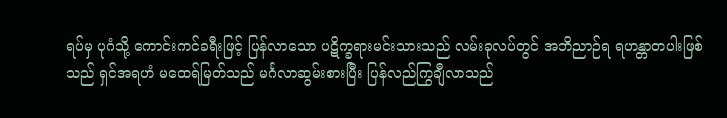ရပ်မှ ပုဂံသို့ ကောင်းကင်ခရီးဖြင့် ပြန်လာသော ပဋိက္ခရားမင်းသားသည် လမ်းခုလပ်တွင် အဘိညာဉ်ရ ရဟန္တာတပါးဖြစ်သည် ရှင်အရဟံ မထေရ်မြတ်သည် မင်္ဂလာဆွမ်းစားပြီး ပြန်လည်ကြွချီလာသည်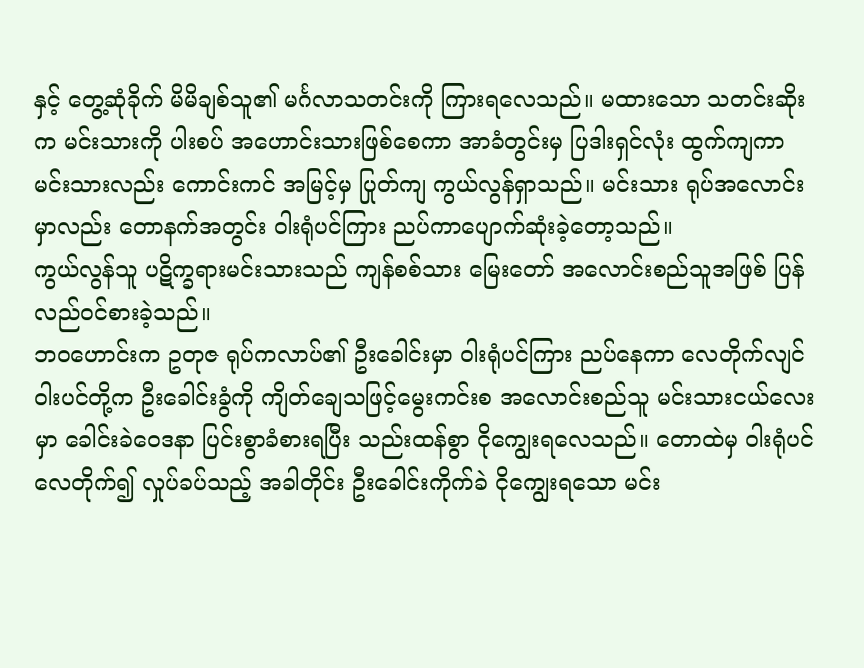နှင့် တွေ့ဆုံခိုက် မိမိချစ်သူ၏ မင်္ဂလာသတင်းကို ကြားရလေသည်။ မထားသော သတင်းဆိုးက မင်းသားကို ပါးစပ် အဟောင်းသားဖြစ်စေကာ အာခံတွင်းမှ ပြဒါးရှင်လုံး ထွက်ကျကာ မင်းသားလည်း ကောင်းကင် အမြင့်မှ ပြုတ်ကျ ကွယ်လွန်ရှာသည်။ မင်းသား ရုပ်အလောင်းမှာလည်း တောနက်အတွင်း ဝါးရုံပင်ကြား ညပ်ကာပျောက်ဆုံးခဲ့တော့သည်။
ကွယ်လွန်သူ ပဋိက္ခရားမင်းသားသည် ကျန်စစ်သား မြေးတော် အလောင်းစည်သူအဖြစ် ပြန်လည်ဝင်စားခဲ့သည်။
ဘဝဟောင်းက ဥတုဇ ရုပ်ကလာပ်၏ ဦးခေါင်းမှာ ဝါးရုံပင်ကြား ညပ်နေကာ လေတိုက်လျင် ဝါးပင်တို့က ဦးခေါင်းခွံကို ကျိတ်ချေသဖြင့်မွေးကင်းစ အလောင်းစည်သူ မင်းသားငယ်လေးမှာ ခေါင်းခဲဝေဒနာ ပြင်းစွာခံစားရပြီး သည်းထန်စွာ ငိုကျွေးရလေသည်။ တောထဲမှ ဝါးရုံပင် လေတိုက်၍ လှုပ်ခပ်သည့် အခါတိုင်း ဦးခေါင်းကိုက်ခဲ ငိုကျွေးရသော မင်း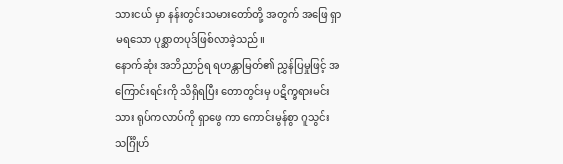သားငယ် မှာ နန်းတွင်းသမားတော်တို့ အတွက် အဖြေ ရှာမရသော ပုစ္ဆာတပုဒ်ဖြစ်လာခဲ့သည်။
နောက်ဆုံး အဘိညာဉ်ရ ရဟန္တာမြတ်၏ ညွှန်ပြမှုဖြင့် အကြောင်းရင်းကို သိရှိရပြီး တောတွင်းမှ ပဋိက္ခရားမင်းသား ရုပ်ကလာပ်ကို ရှာဖွေ ကာ ကောင်းမွန်စွာ ဂူသွင်း သင်္ဂြိုဟ်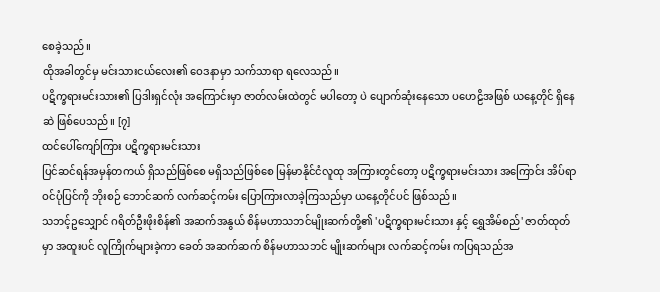စေခဲ့သည်။
ထိုအခါတွင်မှ မင်းသားငယ်လေး၏ ဝေဒနာမှာ သက်သာရာ ရလေသည်။
ပဋိက္ခရားမင်းသား၏ ပြဒါးရှင်လုံး အကြောင်းမှာ ဇာတ်လမ်းထဲတွင် မပါတော့ ပဲ ပျောက်ဆုံးနေသော ပဟေဠိအဖြစ် ယနေ့တိုင် ရှိနေဆဲ ဖြစ်ပေသည်။ [၇]
ထင်ပေါ်ကျော်ကြား ပဋိက္ခရားမင်းသား
ပြင်ဆင်ရန်အမှန်တကယ် ရှိသည်ဖြစ်စေ မရှိသည်ဖြစ်စေ မြန်မာနိုင်ငံလူထု အကြားတွင်တော့ ပဋိက္ခရားမင်းသား အကြောင်း အိပ်ရာဝင်ပုံပြင်ကို ဘိုးစဉ် ဘောင်ဆက် လက်ဆင့်ကမ်း ပြောကြားလာခဲ့ကြသည်မှာ ယနေ့တိုင်ပင် ဖြစ်သည်။
သဘင့်ဥသျှောင် ဂရိတ်ဦးဖိုးစိန်၏ အဆက်အနွယ် စိန်မဟာသဘင်မျိုးဆက်တို့၏ 'ပဋိက္ခရားမင်းသား နှင့် ရွှေအိမ်စည်' ဇာတ်ထုတ် မှာ အထူးပင် လူကြိုက်များခဲ့ကာ ခေတ် အဆက်ဆက် စိန်မဟာသဘင် မျိုးဆက်များ လက်ဆင့်ကမ်း ကပြရသည်အ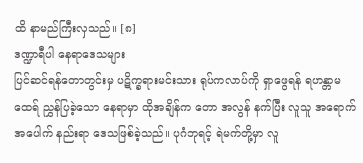ထိ နာမည်ကြီးလှသည်။ [၈]
ဒဏ္ဍာရီပါ နေရာဒေသများ
ပြင်ဆင်ရန်တောတွင်းမှ ပဋိက္ခရားမင်းသား ရုပ်ကလာပ်ကို ရှာဖွေရန် ရဟန္တာမထေရ် ညွှန်ပြခဲ့သော နေရာမှာ ထိုအချိန်က တော အလွန် နက်ပြီး လူသူ အရောက် အပေါက် နည်းရာ ဒေသဖြစ်ခဲ့သည်။ ပုဂံဘုရင့် ရဲမက်တို့မှာ လူ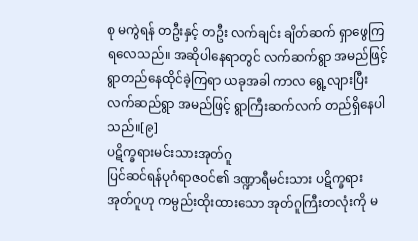စု မကွဲရန် တဦးနှင့် တဦး လက်ချင်း ချိတ်ဆက် ရှာဖွေကြရလေသည်။ အဆိုပါနေရာတွင် လက်ဆက်ရွာ အမည်ဖြင့် ရွာတည်နေထိုင်ခဲ့ကြရာ ယခုအခါ ကာလ ရွေ့လျားပြီး လက်ဆည်ရွာ အမည်ဖြင့် ရွာကြီးဆက်လက် တည်ရှိနေပါသည်။[၉]
ပဋိက္ခရားမင်းသားအုတ်ဂူ
ပြင်ဆင်ရန်ပုဂံရာဇဝင်၏ ဒဏ္ဍာရီမင်းသား ပဋိက္ခရားအုတ်ဂူဟု ကမ္ပည်းထိုးထားသော အုတ်ဂူကြီးတလုံးကို မ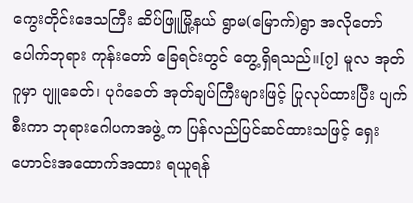ကွေးတိုင်းဒေသကြီး ဆိပ်ဖြူမြို့နယ် ရွာမ(မြောက်)ရွာ အလိုတော်ပေါက်ဘုရား ကုန်းတော် ခြေရင်းတွင် တွေ့ရှိရသည်။[၇] မူလ အုတ်ဂူမှာ ပျူခေတ်၊ ပုဂံခေတ် အုတ်ချပ်ကြီးများဖြင့် ပြုလုပ်ထားပြီး ပျက်စီးကာ ဘုရားဂေါပကအဖွဲ့ က ပြန်လည်ပြင်ဆင်ထားသဖြင့် ရှေးဟောင်းအထောက်အထား ရယူရန်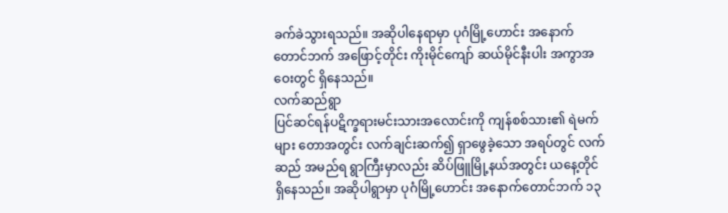ခက်ခဲသွားရသည်။ အဆိုပါနေရာမှာ ပုဂံမြို့ဟောင်း အနောက်တောင်ဘက် အဖြောင့်တိုင်း ကိုးမိုင်ကျော် ဆယ်မိုင်နီးပါး အကွာအဝေးတွင် ရှိနေသည်။
လက်ဆည်ရွာ
ပြင်ဆင်ရန်ပဋိက္ခရားမင်းသားအလောင်းကို ကျန်စစ်သား၏ ရဲမက်များ တောအတွင်း လက်ချင်းဆက်၍ ရှာဖွေခဲ့သော အရပ်တွင် လက်ဆည် အမည်ရ ရွာကြီးမှာလည်း ဆိပ်ဖြူမြို့နယ်အတွင်း ယနေ့တိုင် ရှိနေသည်။ အဆိုပါရွာမှာ ပုဂံမြို့ဟောင်း အနောက်တောင်ဘက် ၁၃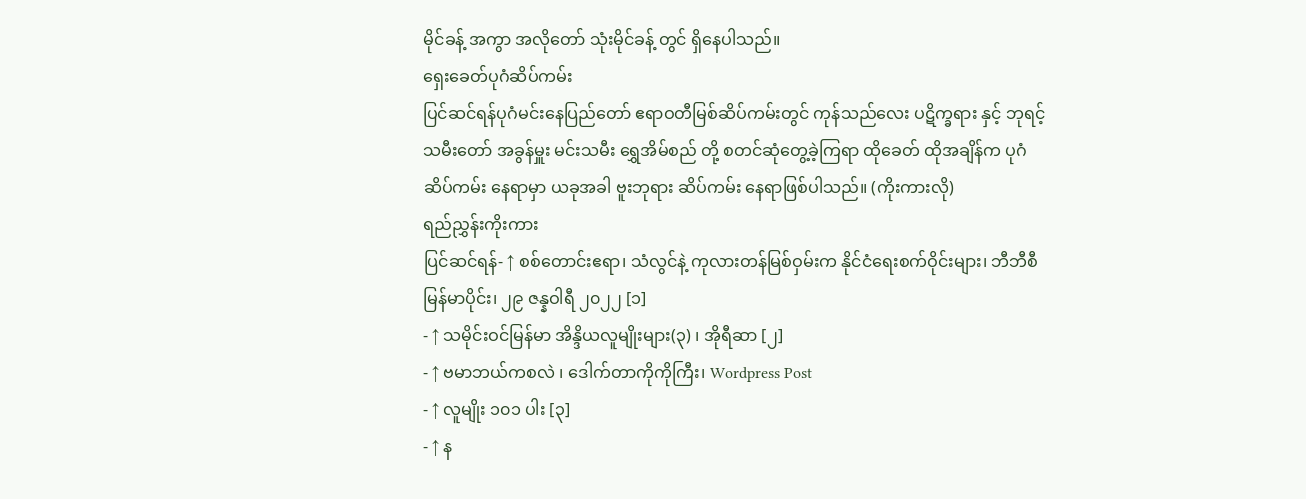မိုင်ခန့် အကွာ အလိုတော် သုံးမိုင်ခန့် တွင် ရှိနေပါသည်။
ရှေးခေတ်ပုဂံဆိပ်ကမ်း
ပြင်ဆင်ရန်ပုဂံမင်းနေပြည်တော် ဧရာဝတီမြစ်ဆိပ်ကမ်းတွင် ကုန်သည်လေး ပဋိက္ခရား နှင့် ဘုရင့်သမီးတော် အခွန်မှူး မင်းသမီး ရွှေအိမ်စည် တို့ စတင်ဆုံတွေ့ခဲ့ကြရာ ထိုခေတ် ထိုအချိန်က ပုဂံဆိပ်ကမ်း နေရာမှာ ယခုအခါ ဗူးဘုရား ဆိပ်ကမ်း နေရာဖြစ်ပါသည်။ (ကိုးကားလို)
ရည်ညွှန်းကိုးကား
ပြင်ဆင်ရန်- ↑ စစ်တောင်းဧရာ၊ သံလွင်နဲ့ ကုလားတန်မြစ်ဝှမ်းက နိုင်ငံရေးစက်ဝိုင်းများ၊ ဘီဘီစီ မြန်မာပိုင်း၊ ၂၉ ဇန္နဝါရီ ၂၀၂၂ [၁]
- ↑ သမိုင်းဝင်မြန်မာ အိန္ဒိယလူမျိုးများ(၃) ၊ အိုရီဆာ [၂]
- ↑ ဗမာဘယ်ကစလဲ ၊ ဒေါက်တာကိုကိုကြီး၊ Wordpress Post
- ↑ လူမျိုး ၁၀၁ ပါး [၃]
- ↑ န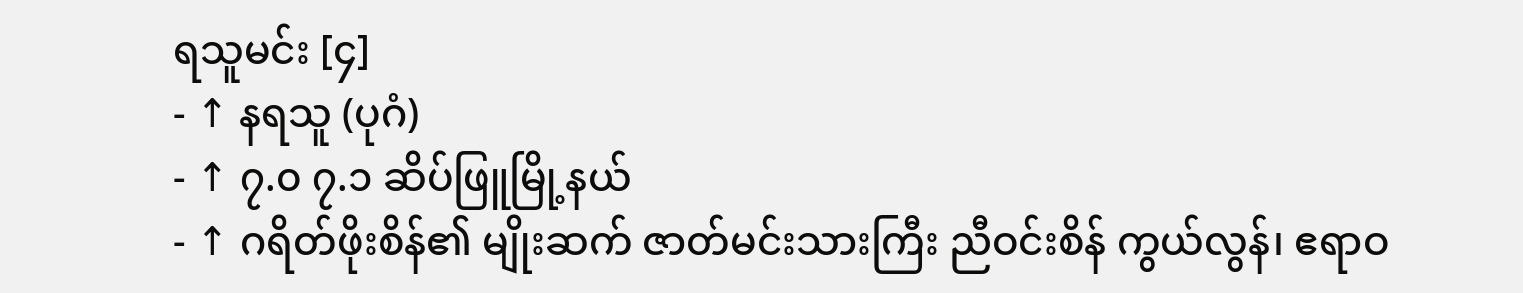ရသူမင်း [၄]
- ↑ နရသူ (ပုဂံ)
- ↑ ၇.၀ ၇.၁ ဆိပ်ဖြူမြို့နယ်
- ↑ ဂရိတ်ဖိုးစိန်၏ မျိုးဆက် ဇာတ်မင်းသားကြီး ညီဝင်းစိန် ကွယ်လွန်၊ ဧရာဝ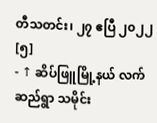တီသတင်း၊ ၂၇ ဧပြီ ၂၀၂၂ [၅]
- ↑ ဆိပ်ဖြူမြို့နယ် လက်ဆည်ရွာ သမိုင်း